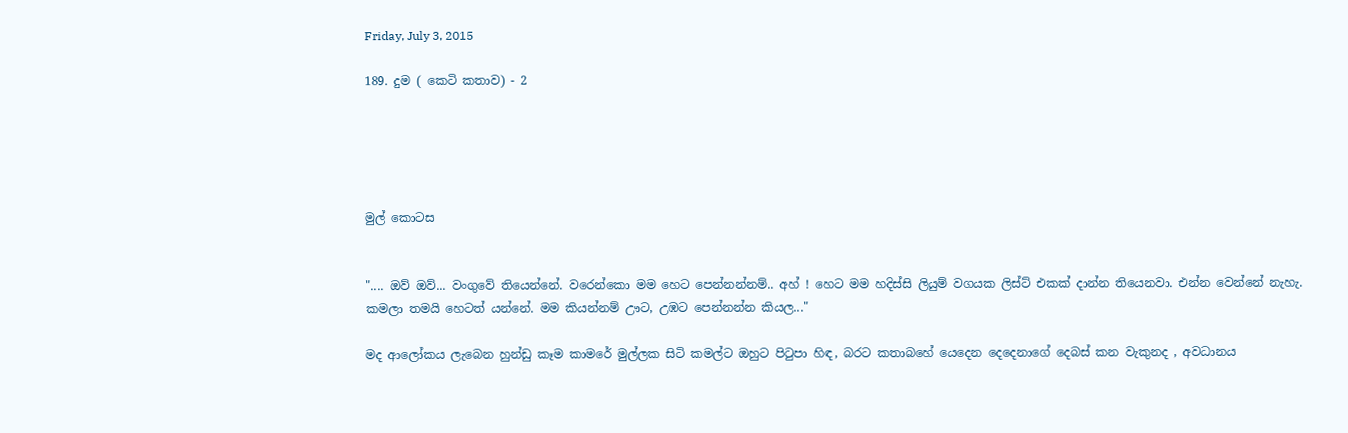Friday, July 3, 2015

189. දුම ( කෙටි කතාව) - 2





මුල් කොටස


".... ඔව් ඔව්... වංගුවේ තියෙන්නේ. වරෙන්කො මම හෙට පෙන්නන්නම්.. අහ් ! හෙට මම හදිස්සි ලියුම් වගයක ලිස්ට් එකක් දාන්න තියෙනවා. එන්න වෙන්නේ නැහැ. කමලා තමයි හෙටත් යන්නේ. මම කියන්නම් ඌට, උඹට පෙන්නන්න කියල..."

මද ආලෝකය ලැබෙන හුන්ඩු කෑම කාමරේ මුල්ලක සිටි කමල්ට ඔහුට පිටුපා හිඳ, බරට කතාබහේ යෙදෙන දෙදෙනාගේ දෙබස් කන වැකුනද , අවධානය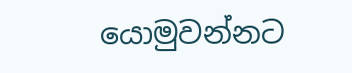යොමුවන්නට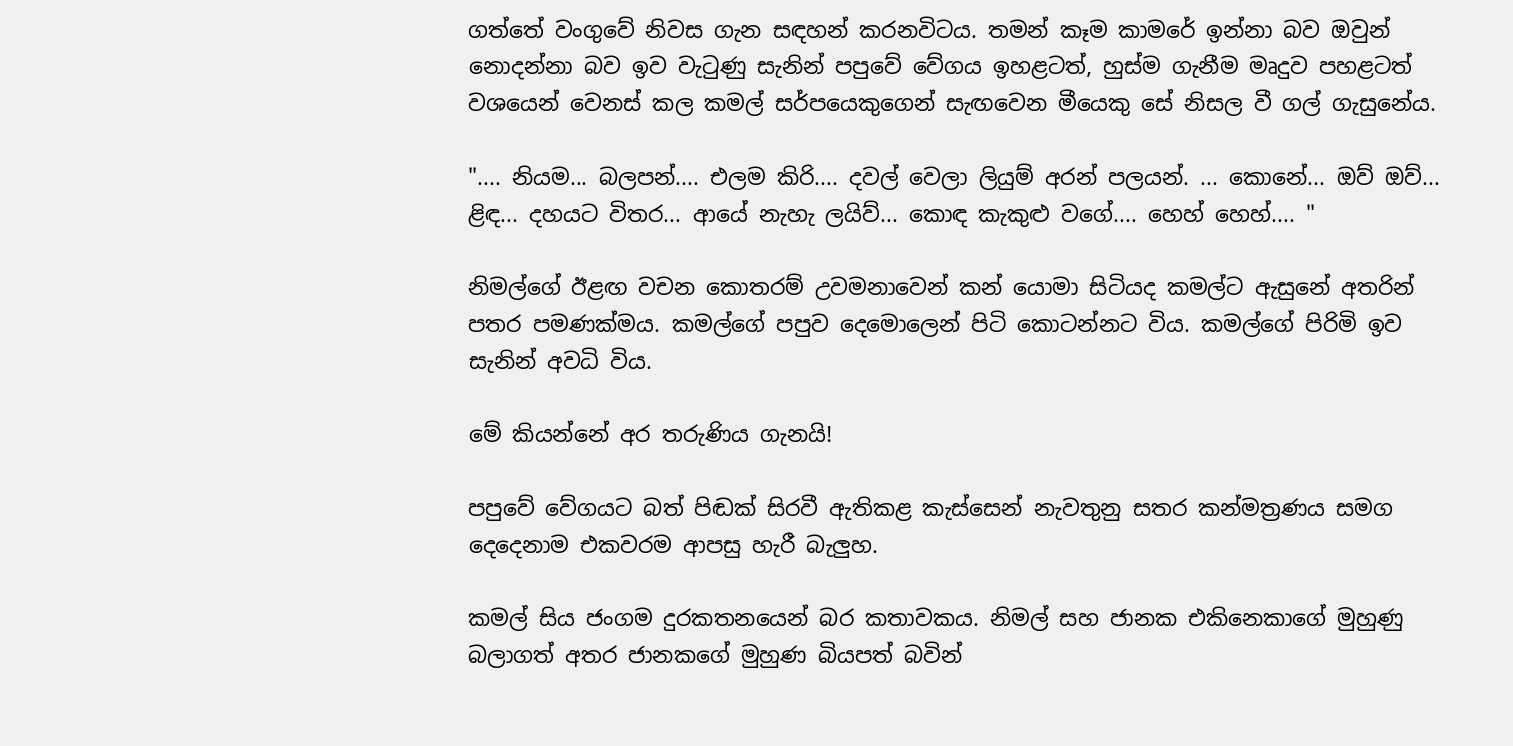ගත්තේ වංගුවේ නිවස ගැන සඳහන් කරනවිටය. තමන් කෑම කාමරේ ඉන්නා බව ඔවුන් නොදන්නා බව ඉව වැටුණු සැනින් පපුවේ වේගය ඉහළටත්, හුස්ම ගැනීම මෘදුව පහළටත් වශයෙන් වෙනස් කල කමල් සර්පයෙකුගෙන් සැඟවෙන මීයෙකු සේ නිසල වී ගල් ගැසුනේය.

".... නියම... බලපන්.... එලම කිරි.... දවල් වෙලා ලියුම් අරන් පලයන්. ... කොනේ... ඔව් ඔව්... ළිඳ... දහයට විතර... ආයේ නැහැ ලයිව්... කොඳ කැකුළු වගේ.... හෙහ් හෙහ්.... "

නිමල්ගේ ඊළඟ වචන කොතරම් උවමනාවෙන් කන් යොමා සිටියද කමල්ට ඇසුනේ අතරින් පතර පමණක්මය. කමල්ගේ පපුව දෙමොලෙන් පිටි කොටන්නට විය. කමල්ගේ පිරිමි ඉව සැනින් අවධි විය.

මේ කියන්නේ අර තරුණිය ගැනයි!

පපුවේ වේගයට බත් පිඬක් සිරවී ඇතිකළ කැස්සෙන් නැවතුනු සතර කන්මත්‍රණය සමග දෙදෙනාම එකවරම ආපසු හැරී බැලුහ.

කමල් සිය ජංගම දුරකතනයෙන් බර කතාවකය. නිමල් සහ ජානක එකිනෙකාගේ මුහුණු බලාගත් අතර ජානකගේ මුහුණ බියපත් බවින්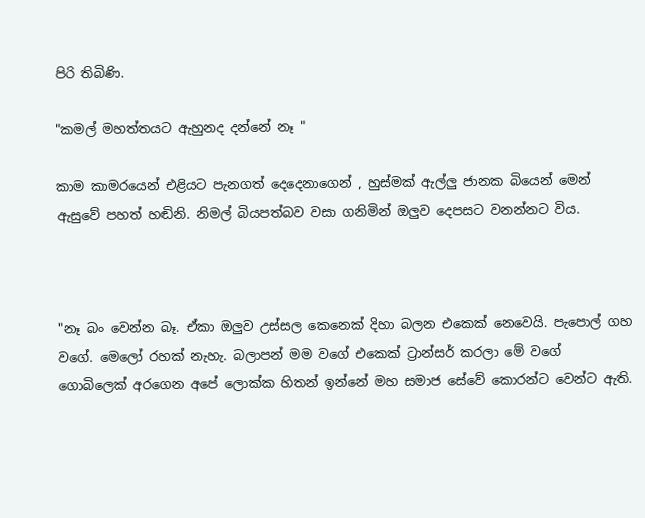පිරි තිබිණි.

"කමල් මහත්තයට ඇහුනද දන්නේ නෑ "

කාම කාමරයෙන් එළියට පැනගත් දෙදෙනාගෙන් , හුස්මක් ඇල්ලු ජානක බියෙන් මෙන් ඇසුවේ පහත් හඬිනි. නිමල් බියපත්බව වසා ගනිමින් ඔලුව දෙපසට වනන්නට විය.



"නෑ බං වෙන්න බෑ. ඒකා ඔලුව උස්සල කෙනෙක් දිහා බලන එකෙක් නෙවෙයි. පැපොල් ගහ වගේ. මෙලෝ රහක් නැහැ. බලාපන් මම වගේ එකෙක් ට්‍රාන්සර් කරලා මේ වගේ ගොබිලෙක් අරගෙන අපේ ලොක්ක හිතන් ඉන්නේ මහ සමාජ සේවේ කොරන්ට වෙන්ට ඇති.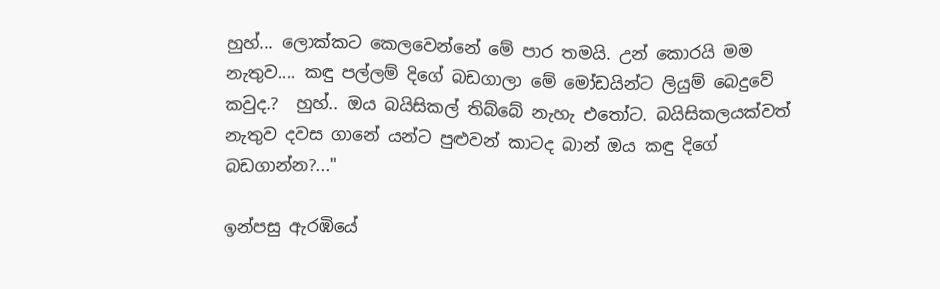හුහ්... ලොක්කට කෙලවෙන්නේ මේ පාර තමයි. උන් කොරයි මම නැතුව.... කඳු පල්ලම් දිගේ බඩගාලා මේ මෝඩයින්ට ලියුම් බෙදුවේ කවුද.?  හුහ්.. ඔය බයිසිකල් තිබ්බේ නැහැ එතෝට. බයිසිකලයක්වත් නැතුව දවස ගානේ යන්ට පුළුවන් කාටද බාන් ඔය කඳු දිගේ බඩගාන්න?..."

ඉන්පසු ඇරඹියේ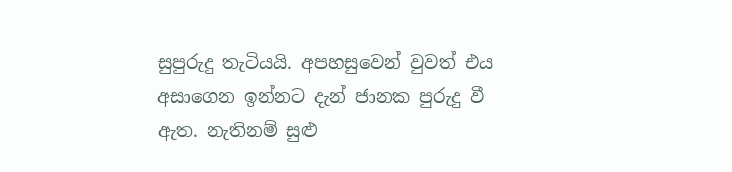සුපුරුදු තැටියයි. අපහසුවෙන් වුවත් එය අසාගෙන ඉන්නට දැන් ජානක පුරුදු වී ඇත. නැතිනම් සුළු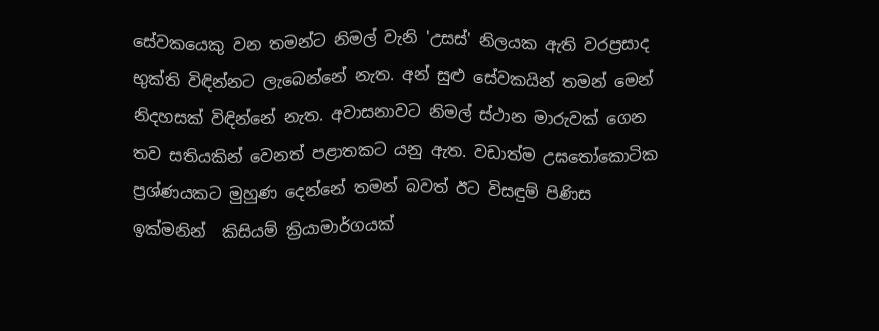සේවකයෙකු වන තමන්ට නිමල් වැනි 'උසස්' නිලයක ඇති වරප්‍රසාද භුක්ති විඳින්නට ලැබෙන්නේ නැත. අන් සුළු සේවකයින් තමන් මෙන් නිදහසක් විඳින්නේ නැත. අවාසනාවට නිමල් ස්ථාන මාරුවක් ගෙන තව සතියකින් වෙනත් පළාතකට යනු ඇත. වඩාත්ම උඝතෝකොටික ප්‍රශ්ණයකට මුහුණ දෙන්නේ තමන් බවත් ඊට විසඳුම් පිණිස ඉක්මනින්  කිසියම් ක්‍රියාමාර්ගයක්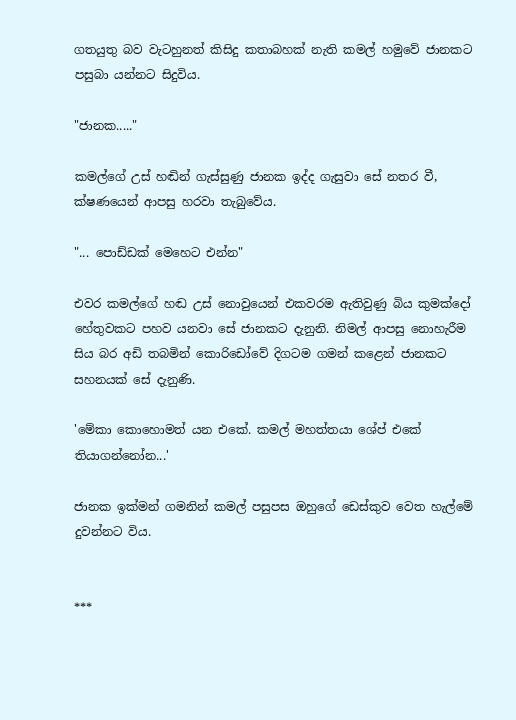ගතයුතු බව වැටහුනත් කිසිදු කතාබහක් නැති කමල් හමුවේ ජානකට පසුබා යන්නට සිදුවිය.

"ජානක....."

කමල්ගේ උස් හඬින් ගැස්සුණු ජානක ඉද්ද ගැසුවා සේ නතර වී, ක්ෂණයෙන් ආපසු හරවා තැබුවේය.

"... පොඩ්ඩක් මෙහෙට එන්න"

එවර කමල්ගේ හඬ උස් නොවුයෙන් එකවරම ඇතිවුණු බිය කුමක්දෝ හේතුවකට පහව යනවා සේ ජානකට දැනුනි. නිමල් ආපසු නොහැරීම සිය බර අඩි තබමින් කොරිඩෝවේ දිගටම ගමන් කළෙන් ජානකට සහනයක් සේ දැනුණි.

'මේකා කොහොමත් යන එකේ. කමල් මහත්තයා ශේප් එකේ තියාගන්නෝන...'

ජානක ඉක්මන් ගමනින් කමල් පසුපස ඔහුගේ ඩෙස්කුව වෙත හැල්මේ දුවන්නට විය.


***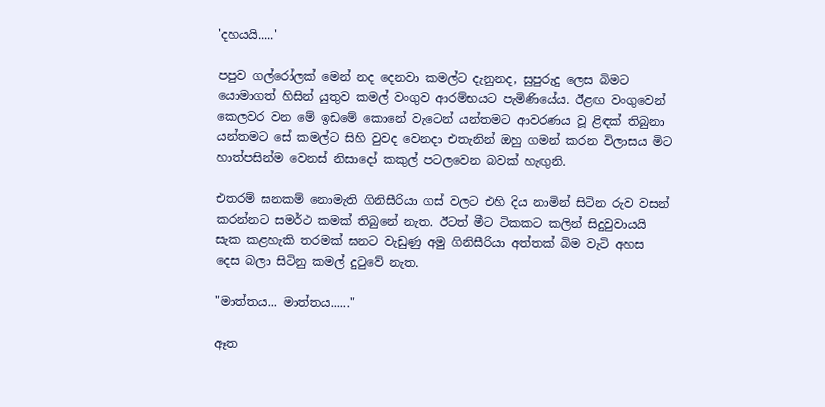'දහයයි.....'

පපුව ගල්රෝලක් මෙන් නද දෙනවා කමල්ට දැනුනද, සුපුරුදු ලෙස බිමට යොමාගත් හිසින් යුතුව කමල් වංගුව ආරම්භයට පැමිණියේය. ඊළඟ වංගුවෙන් කෙලවර වන මේ ඉඩමේ කොනේ වැටෙන් යන්තමට ආවරණය වූ ළිඳක් තිබුනා යන්තමට සේ කමල්ට සිහි වුවද වෙනදා එතැනින් ඔහු ගමන් කරන විලාසය මිට හාත්පසින්ම වෙනස් නිසාදෝ කකුල් පටලවෙන බවක් හැඟුනි.

එතරම් ඝනකම් නොමැති ගිනිසීරියා ගස් වලට එහි දිය නාමින් සිටින රුව වසන් කරන්නට සමර්ථ කමක් තිබුනේ නැත. ඊටත් මීට ටිකකට කලින් සිදුවුවායයි සැක කළහැකි තරමක් ඝනට වැඩුණු අමු ගිනිසීරියා අත්තක් බිම වැටි අහස දෙස බලා සිටිනු කමල් දුටුවේ නැත.

"මාත්තය... මාත්තය......"

ඈත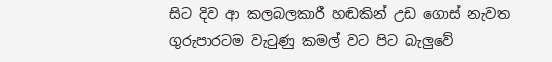සිට දිව ආ කලබලකාරී හඬකින් උඩ ගොස් නැවත ගුරුපාරටම වැටුණු කමල් වට පිට බැලුවේ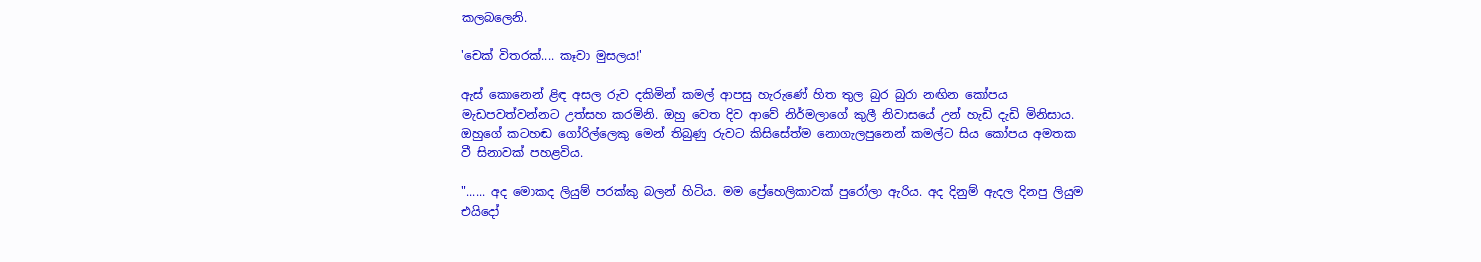කලබලෙනි.

'චෙක් විතරක්.... කෑවා මුසලය!'

ඇස් කොනෙන් ළිඳ අසල රුව දකිමින් කමල් ආපසු හැරුණේ හිත තුල බුර බුරා නඟින කෝපය මැඩපවත්වන්නට උත්සහ කරමිනි. ඔහු වෙත දිව ආවේ නිර්මලාගේ කුලී නිවාසයේ උන් හැඩි දැඩි මිනිසාය. ඔහුගේ කටහඬ ගෝරිල්ලෙකු මෙන් තිබුණු රුවට කිසිසේත්ම නොගැලපුනෙන් කමල්ට සිය කෝපය අමතක වී සිනාවක් පහළවිය.

"...... අද මොකද ලියුම් පරක්කු බලන් හිටිය. මම ප්‍රේහෙලිකාවක් පුරෝලා ඇරිය. අද දිනුම් ඇදල දිනපු ලියුම එයිදෝ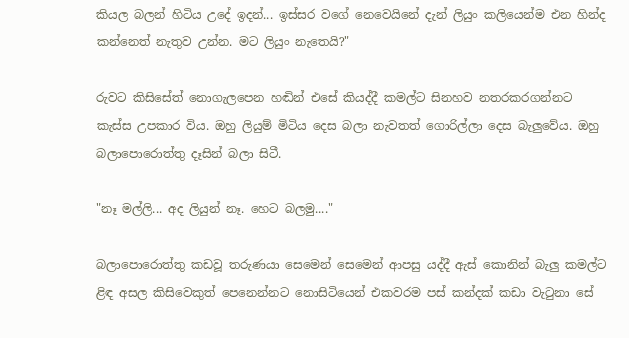කියල බලන් හිටිය උදේ ඉදන්... ඉස්සර වගේ නෙවෙයිනේ දැන් ලියුං කලියෙන්ම එන හින්ද කන්නෙත් නැතුව උන්න. මට ලියුං නැතෙයි?"

රුවට කිසිසේත් නොගැලපෙන හඬින් එසේ කියද්දී කමල්ට සිනහව නතරකරගන්නට කැස්ස උපකාර විය. ඔහු ලියුම් මිටිය දෙස බලා නැවතත් ගොරිල්ලා දෙස බැලුවේය. ඔහු බලාපොරොත්තු දෑසින් බලා සිටී.

"නෑ මල්ලි... අද ලියුන් නෑ. හෙට බලමු...."

බලාපොරොත්තු කඩවූ තරුණයා සෙමෙන් සෙමෙන් ආපසු යද්දී ඇස් කොනින් බැලු කමල්ට ළිඳ අසල කිසිවෙකුත් පෙනෙන්නට නොසිටියෙන් එකවරම පස් කන්දක් කඩා වැටුනා සේ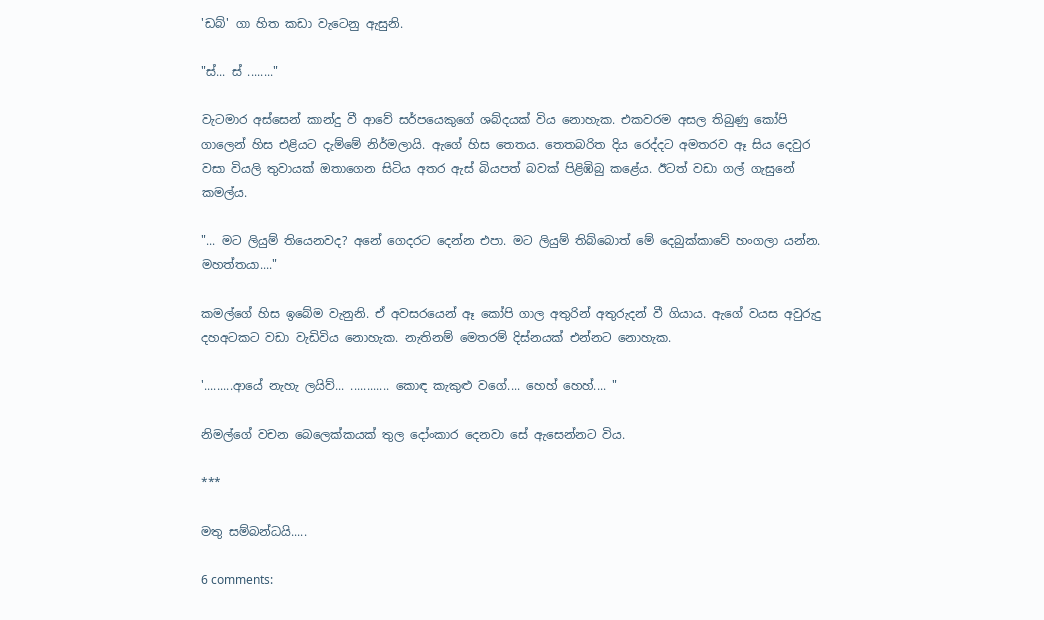'ඩබ්' ගා හිත කඩා වැටෙනු ඇසුනි.

"ස්... ස් ........"

වැටමාර අස්සෙන් කාන්දු වී ආවේ සර්පයෙකුගේ ශබ්දයක් විය නොහැක. එකවරම අසල තිබුණු කෝපි ගාලෙන් හිස එළියට දැම්මේ නිර්මලායි. ඇගේ හිස තෙතය. තෙතබරිත දිය රෙද්දට අමතරව ඈ සිය දෙවුර වසා වියලි තුවායක් ඔතාගෙන සිටිය අතර ඇස් බියපත් බවක් පිළිඹිබු කළේය. ඊටත් වඩා ගල් ගැසුනේ කමල්ය.

"... මට ලියුම් තියෙනවද? අනේ ගෙදරට දෙන්න එපා. මට ලියුම් තිබ්බොත් මේ දෙබුක්කාවේ හංගලා යන්න. මහත්තයා...."

කමල්ගේ හිස ඉබේම වැනුනි. ඒ අවසරයෙන් ඈ කෝපි ගාල අතුරින් අතුරුදන් වී ගියාය. ඇගේ වයස අවුරුදු දහඅටකට වඩා වැඩිවිය නොහැක. නැතිනම් මෙතරම් දිස්නයක් එන්නට නොහැක.

'.........ආයේ නැහැ ලයිව්... ............ කොඳ කැකුළු වගේ.... හෙහ් හෙහ්.... "

නිමල්ගේ වචන බෙලෙක්කයක් තුල දෝංකාර දෙනවා සේ ඇසෙන්නට විය.

***

මතු සම්බන්ධයි.....

6 comments: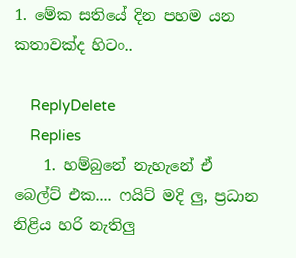1. මේක සතියේ දින පහම යන කතාවක්ද හිටං..

    ReplyDelete
    Replies
    1. හම්බුනේ නැහැනේ ඒ බෙල්ට් එක.... ෆයිට් මදි ලු, ප්‍රධාන නිළිය හරි නැතිලු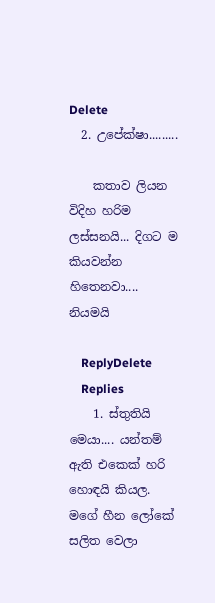Delete
  2. උපේක්ෂා.........

    කතාව ලියන විදිහ හරිම ලස්සනයි... දිගට ම කියවන්න හිතෙනවා.... නියමයි

    ReplyDelete
    Replies
    1. ස්තුතියි මෙයා.... යන්තම් ඇති එකෙක් හරි හොඳයි කියල. මගේ හීන ලෝකේ සලිත වෙලා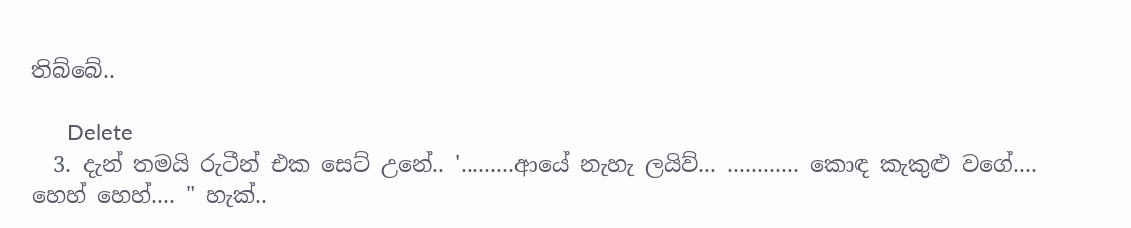තිබ්බේ..

      Delete
  3. දැන් තමයි රුටීන් එක සෙට් උනේ.. '.........ආයේ නැහැ ලයිව්... ............ කොඳ කැකුළු වගේ.... හෙහ් හෙහ්.... " හැක්..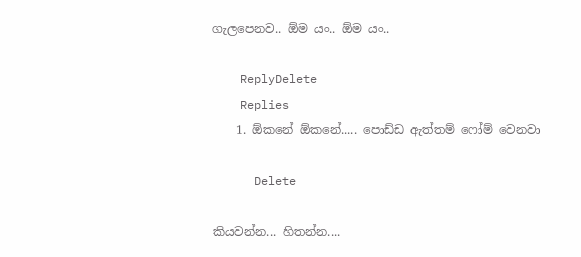ගැලපෙනව.. ඕම යං.. ඕම යං..

    ReplyDelete
    Replies
    1. ඕකනේ ඕකනේ..... පොඩ්ඩ ඇත්තම් ෆෝම් වෙනවා

      Delete

කියවන්න... හිතන්න....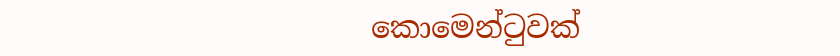කොමෙන්ටුවක්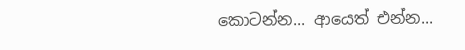කොටන්න... ආයෙත් එන්න...